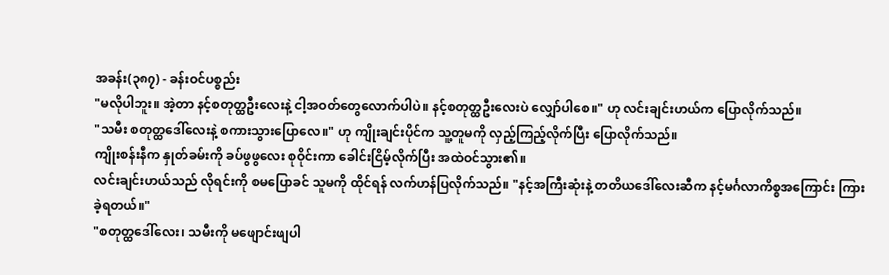အခန်း(၃၈၇) - ခန်းဝင်ပစ္စည်း
"မလိုပါဘူး။ အဲ့တာ နင့်စတုတ္ထဦးလေးနဲ့ ငါ့အဝတ်တွေလောက်ပါပဲ။ နင့်စတုတ္ထဦးလေးပဲ လျှော်ပါစေ။" ဟု လင်းချင်းဟယ်က ပြောလိုက်သည်။
"သမီး စတုတ္ထဒေါ်လေးနဲ့ စကားသွားပြောလေ။" ဟု ကျိုးချင်းပိုင်က သူ့တူမကို လှည့်ကြည့်လိုက်ပြီး ပြောလိုက်သည်။
ကျိုးစန်းနီက နှုတ်ခမ်းကို ခပ်ဖွဖွလေး စုဝိုင်းကာ ခေါင်းငြိမ့်လိုက်ပြီး အထဲဝင်သွား၏။
လင်းချင်းဟယ်သည် လိုရင်းကို စမပြောခင် သူမကို ထိုင်ရန် လက်ဟန်ပြလိုက်သည်။ "နင့်အကြီးဆုံးနဲ့ တတိယဒေါ်လေးဆီက နင့်မင်္ဂလာကိစ္စအကြောင်း ကြားခဲ့ရတယ်။"
"စတုတ္ထဒေါ်လေး၊ သမီးကို မဖျောင်းဖျပါ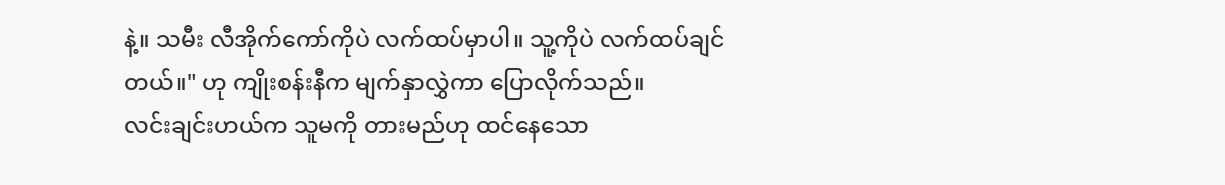နဲ့။ သမီး လီအိုက်ကော်ကိုပဲ လက်ထပ်မှာပါ။ သူ့ကိုပဲ လက်ထပ်ချင်တယ်။" ဟု ကျိုးစန်းနီက မျက်နှာလွှဲကာ ပြောလိုက်သည်။
လင်းချင်းဟယ်က သူမကို တားမည်ဟု ထင်နေသော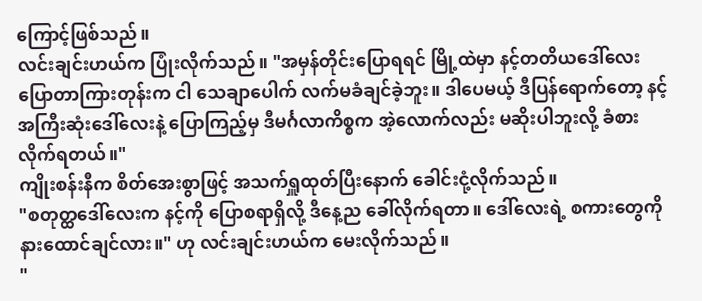ကြောင့်ဖြစ်သည်။
လင်းချင်းဟယ်က ပြုံးလိုက်သည်။ "အမှန်တိုင်းပြောရရင် မြို့ထဲမှာ နင့်တတိယဒေါ်လေး ပြောတာကြားတုန်းက ငါ သေချာပေါက် လက်မခံချင်ခဲ့ဘူး။ ဒါပေမယ့် ဒီပြန်ရောက်တော့ နင့်အကြီးဆုံးဒေါ်လေးနဲ့ ပြောကြည့်မှ ဒီမင်္ဂလာကိစ္စက အဲ့လောက်လည်း မဆိုးပါဘူးလို့ ခံစားလိုက်ရတယ်။"
ကျိုးစန်းနီက စိတ်အေးစွာဖြင့် အသက်ရှူထုတ်ပြီးနောက် ခေါင်းငုံ့လိုက်သည်။
"စတုတ္ထဒေါ်လေးက နင့်ကို ပြောစရာရှိလို့ ဒီနေ့ည ခေါ်လိုက်ရတာ။ ဒေါ်လေးရဲ့ စကားတွေကို နားထောင်ချင်လား။" ဟု လင်းချင်းဟယ်က မေးလိုက်သည်။
"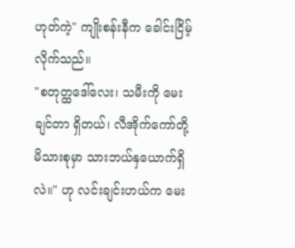ဟုတ်ကဲ့" ကျိုးစန်းနီက ခေါင်းငြိမ့်လိုက်သည်။
"စတုတ္ထဒေါ်လေး၊ သမီးကို မေးချင်တာ ရှိတယ်၊ လီအိုက်ကော်တို့ မိသားစုမှာ သားဘယ်နှယောက်ရှိလဲ။" ဟု လင်းချင်းဟယ်က မေး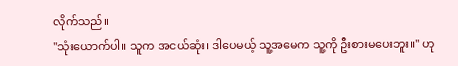လိုက်သည်။
"သုံးယောက်ပါ။ သူက အငယ်ဆုံး၊ ဒါပေမယ့် သူ့အမေက သူ့ကို ဦးစားမပေးဘူး။" ဟု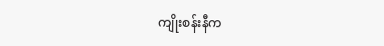ကျိုးစန်းနီက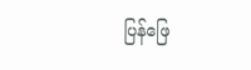ပြန်ဖြေ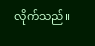လိုက်သည်။